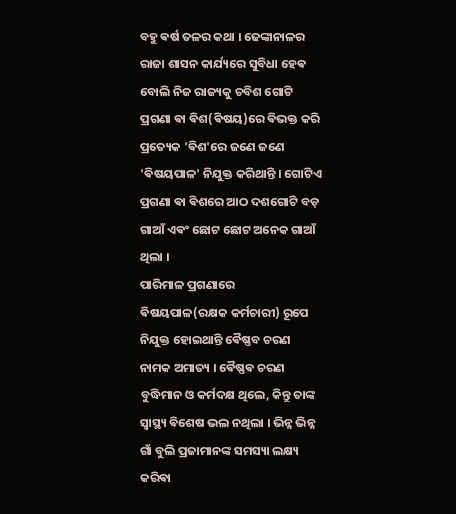ବହୁ ଵର୍ଷ ତଳର କଥା । ଢେଙ୍କାନାଳର ରାଜା ଶାସନ କାର୍ଯ୍ୟରେ ସୁବିଧା ହେଵ ବୋଲି ନିଜ ରାଜ୍ୟକୁ ଚବିଶ ଗୋଟି ପ୍ରଗଣା ଵା ଵିଶ(ଵିଷୟ)ରେ ଵିଭକ୍ତ କରି ପ୍ରତ୍ୟେକ 'ଵିଶ'ରେ ଜଣେ ଜଣେ 'ଵିଷୟପାଳ' ନିଯୁକ୍ତ କରିଥାନ୍ତି । ଗୋଟିଏ ପ୍ରଗଣା ଵା ଵିଶରେ ଆଠ ଦଶଗୋଟି ବଡ଼ ଗାଆଁ ଏଵଂ ଛୋଟ ଛୋଟ ଅନେକ ଗାଆଁ ଥିଲା ।
ପାରିମାଳ ପ୍ରଗଣାରେ ଵିଷୟପାଳ(ରକ୍ଷକ କର୍ମଚାରୀ) ରୂପେ ନିଯୁକ୍ତ ହୋଇଥାନ୍ତି ଵୈଷ୍ଣବ ଚରଣ ନାମକ ଅମାତ୍ୟ । ଵୈଷ୍ଣଵ ଚରଣ ବୁଦ୍ଧିମାନ ଓ କର୍ମଦକ୍ଷ ଥିଲେ, କିନ୍ତୁ ତାଙ୍କ ସ୍ୱାସ୍ଥ୍ୟ ଵିଶେଷ ଭଲ ନଥିଲା । ଭିନ୍ନ ଭିନ୍ନ ଗାଁ ବୁଲି ପ୍ରଜାମାନଙ୍କ ସମସ୍ୟା ଲକ୍ଷ୍ୟ କରିଵା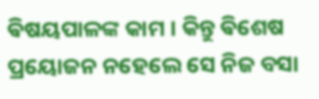ଵିଷୟପାଳଙ୍କ କାମ । କିନ୍ତୁ ଵିଶେଷ ପ୍ରୟୋଜନ ନହେଲେ ସେ ନିଜ ବସା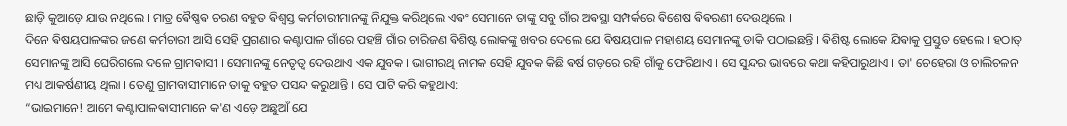ଛାଡ଼ି କୁଆଡ଼େ ଯାଉ ନଥିଲେ । ମାତ୍ର ଵୈଷ୍ଣଵ ଚରଣ ବହୁତ ଵିଶ୍ୱସ୍ତ କର୍ମଚାରୀମାନଙ୍କୁ ନିଯୁକ୍ତ କରିଥିଲେ ଏଵଂ ସେମାନେ ତାଙ୍କୁ ସବୁ ଗାଁର ଅଵସ୍ଥା ସମ୍ପର୍କରେ ଵିଶେଷ ଵିଵରଣୀ ଦେଉଥିଲେ ।
ଦିନେ ଵିଷୟପାଳଙ୍କର ଜଣେ କର୍ମଚାରୀ ଆସି ସେହି ପ୍ରଗଣାର କଣ୍ଟାପାଳ ଗାଁରେ ପହଞ୍ଚି ଗାଁର ଚାରିଜଣ ଵିଶିଷ୍ଟ ଲୋକଙ୍କୁ ଖବର ଦେଲେ ଯେ ଵିଷୟପାଳ ମହାଶୟ ସେମାନଙ୍କୁ ଡାକି ପଠାଇଛନ୍ତି । ଵିଶିଷ୍ଟ ଲୋକେ ଯିଵାକୁ ପ୍ରସ୍ତୁତ ହେଲେ । ହଠାତ୍ ସେମାନଙ୍କୁ ଆସି ଘେରିଗଲେ ଦଳେ ଗ୍ରାମଵାସୀ । ସେମାନଙ୍କୁ ନେତୃତ୍ୱ ଦେଉଥାଏ ଏକ ଯୁବକ । ଭାଗୀରଥି ନାମକ ସେହି ଯୁବକ କିଛି ଵର୍ଷ ଗଡ଼ରେ ରହି ଗାଁକୁ ଫେରିଥାଏ । ସେ ସୁନ୍ଦର ଭାବରେ କଥା କହିପାରୁଥାଏ । ତା' ଚେହେରା ଓ ଚାଲିଚଳନ ମଧ୍ୟ ଆକର୍ଷଣୀୟ ଥିଲା । ତେଣୁ ଗ୍ରାମବାସୀମାନେ ତାକୁ ବହୁତ ପସନ୍ଦ କରୁଥାନ୍ତି । ସେ ପାଟି କରି କହୁଥାଏ:
“ଭାଇମାନେ! ଆମେ କଣ୍ଟାପାଳଵାସୀମାନେ କ'ଣ ଏଡ଼େ ଅଛୁଆଁ ଯେ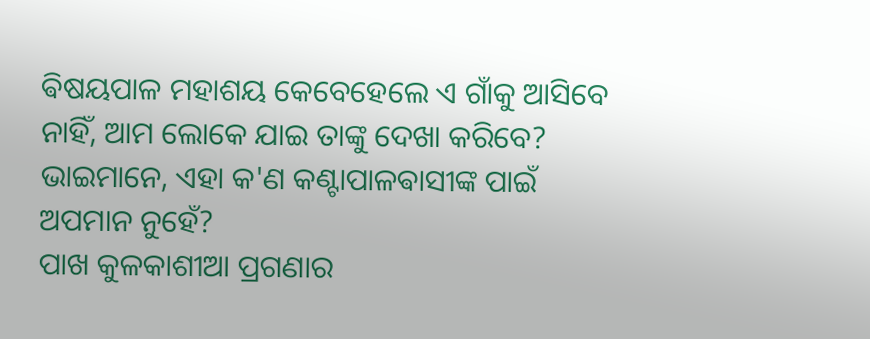ଵିଷୟପାଳ ମହାଶୟ କେବେହେଲେ ଏ ଗାଁକୁ ଆସିବେ ନାହିଁ, ଆମ ଲୋକେ ଯାଇ ତାଙ୍କୁ ଦେଖା କରିବେ? ଭାଇମାନେ, ଏହା କ'ଣ କଣ୍ଟାପାଳଵାସୀଙ୍କ ପାଇଁ ଅପମାନ ନୁହେଁ?
ପାଖ କୁଳକାଶୀଆ ପ୍ରଗଣାର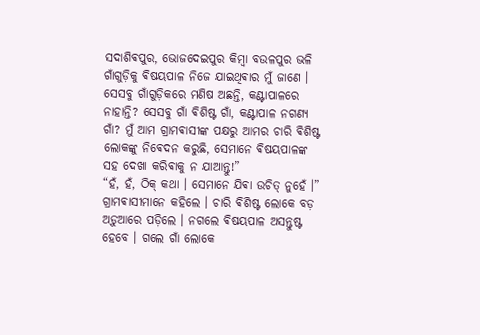ସଦାଶିଵପୁର, ଭୋଜଦେଇପୁର କିମ୍ବା ବଉଳପୁର ଭଳି ଗାଁଗୁଡ଼ିକୁ ଵିଷୟପାଳ ନିଜେ ଯାଇଥିଵାର ମୁଁ ଜାଣେ । ସେସବୁ ଗାଁଗୁଡ଼ିକରେ ମଣିଷ ଅଛନ୍ତି, କଣ୍ଟାପାଳରେ ନାହାନ୍ତି? ସେସବୁ ଗାଁ ଵିଶିଷ୍ଟ ଗାଁ, କଣ୍ଟାପାଳ ନଗଣ୍ୟ ଗାଁ? ମୁଁ ଆମ ଗ୍ରାମଵାସୀଙ୍କ ପକ୍ଷରୁ ଆମର ଚାରି ଵିଶିଷ୍ଟ ଲୋକଙ୍କୁ ନିଵେଦନ କରୁଛି, ସେମାନେ ଵିଷୟପାଳଙ୍କ ସହ ଦେଖା କରିଵାକୁ ନ ଯାଆନ୍ତୁ!”
“ହଁ, ହଁ, ଠିକ୍ କଥା । ସେମାନେ ଯିଵା ଉଚିତ୍ ନୁହେଁ ।” ଗ୍ରାମଵାସୀମାନେ କହିଲେ । ଚାରି ଵିଶିଷ୍ଟ ଲୋକେ ବଡ଼ ଅଡ଼ୁଆରେ ପଡ଼ିଲେ । ନଗଲେ ଵିଷୟପାଳ ଅସନ୍ତୁଷ୍ଟ ହେବେ । ଗଲେ ଗାଁ ଲୋକେ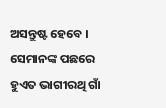ଅସନ୍ତୁଷ୍ଟ ହେବେ । ସେମାନଙ୍କ ପଛରେ ହୁଏତ ଭାଗୀରଥି ଗାଁ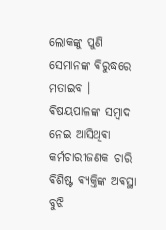ଲୋକଙ୍କୁ ପୁଣି ସେମାନଙ୍କ ଵିରୁଦ୍ଧରେ ମତାଇବ ।
ଵିଷୟପାଳଙ୍କ ସମ୍ବାଦ ନେଇ ଆସିଥିଵା କର୍ମଚାରୀଜଣକ ଚାରି ଵିଶିଷ୍ଟ ଵ୍ୟକ୍ତିଙ୍କ ଅଵସ୍ଥା ବୁଝି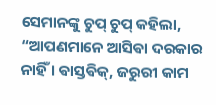ସେମାନଙ୍କୁ ଚୁପ୍ ଚୁପ୍ କହିଲା, “ଆପଣମାନେ ଆସିଵା ଦରକାର ନାହିଁ । ଵାସ୍ତଵିକ୍, ଜରୁରୀ କାମ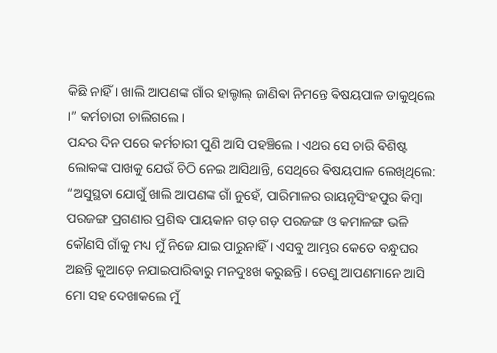କିଛି ନାହିଁ । ଖାଲି ଆପଣଙ୍କ ଗାଁର ହାଲ୍ଚାଲ୍ ଜାଣିଵା ନିମନ୍ତେ ଵିଷୟପାଳ ଡାକୁଥିଲେ ।” କର୍ମଚାରୀ ଚାଲିଗଲେ ।
ପନ୍ଦର ଦିନ ପରେ କର୍ମଚାରୀ ପୁଣି ଆସି ପହଞ୍ଚିଲେ । ଏଥର ସେ ଚାରି ଵିଶିଷ୍ଟ ଲୋକଙ୍କ ପାଖକୁ ଯେଉଁ ଚିଠି ନେଇ ଆସିଥାନ୍ତି, ସେଥିରେ ଵିଷୟପାଳ ଲେଖିଥିଲେ: “ଅସୁସ୍ଥତା ଯୋଗୁଁ ଖାଲି ଆପଣଙ୍କ ଗାଁ ନୁହେଁ, ପାରିମାଳର ରାୟନୃସିଂହପୁର କିମ୍ବା ପରଜଙ୍ଗ ପ୍ରଗଣାର ପ୍ରଶିଦ୍ଧ ପାୟକାନ ଗଡ଼ ଗଡ଼ ପରଜଙ୍ଗ ଓ କମାଳଙ୍ଗ ଭଳି କୌଣସି ଗାଁକୁ ମଧ୍ୟ ମୁଁ ନିଜେ ଯାଇ ପାରୁନାହିଁ । ଏସବୁ ଆମ୍ଭର କେତେ ବନ୍ଧୁଘର ଅଛନ୍ତି କୁଆଡ଼େ ନଯାଇପାରିଵାରୁ ମନଦୁଃଖ କରୁଛନ୍ତି । ତେଣୁ ଆପଣମାନେ ଆସି ମୋ ସହ ଦେଖାକଲେ ମୁଁ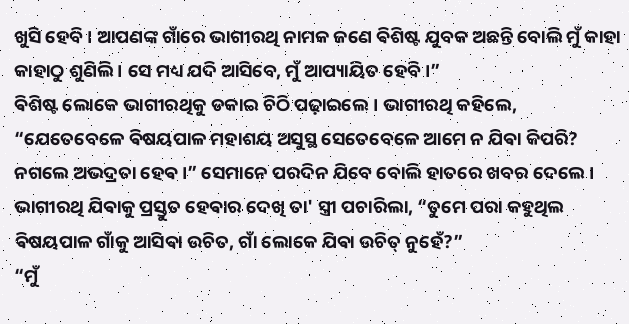ଖୁସି ହେବି । ଆପଣଙ୍କ ଗାଁରେ ଭାଗୀରଥି ନାମକ ଜଣେ ଵିଶିଷ୍ଟ ଯୁବକ ଅଛନ୍ତି ବୋଲି ମୁଁ କାହା କାହାଠୁ ଶୁଣିଲି । ସେ ମଧ୍ୟ ଯଦି ଆସିବେ, ମୁଁ ଆପ୍ୟାୟିତ ହେବି ।”
ଵିଶିଷ୍ଟ ଲୋକେ ଭାଗୀରଥିକୁ ଡକାଇ ଚିଠି ପଢ଼ାଇଲେ । ଭାଗୀରଥି କହିଲେ, “ଯେତେବେଳେ ଵିଷୟପାଳ ମହାଶୟ ଅସୁସ୍ଥ ସେତେବେଳେ ଆମେ ନ ଯିଵା କିପରି? ନଗଲେ ଅଭଦ୍ରତା ହେଵ ।” ସେମାନେ ପରଦିନ ଯିବେ ବୋଲି ହାତରେ ଖବର ଦେଲେ । ଭାଗୀରଥି ଯିଵାକୁ ପ୍ରସ୍ତୁତ ହେଵାର ଦେଖି ତା' ସ୍ତ୍ରୀ ପଚାରିଲା, “ତୁମେ ପରା କହୁଥିଲ ଵିଷୟପାଳ ଗାଁକୁ ଆସିଵା ଉଚିତ, ଗାଁ ଲୋକେ ଯିଵା ଉଚିତ୍ ନୁହେଁ?”
“ମୁଁ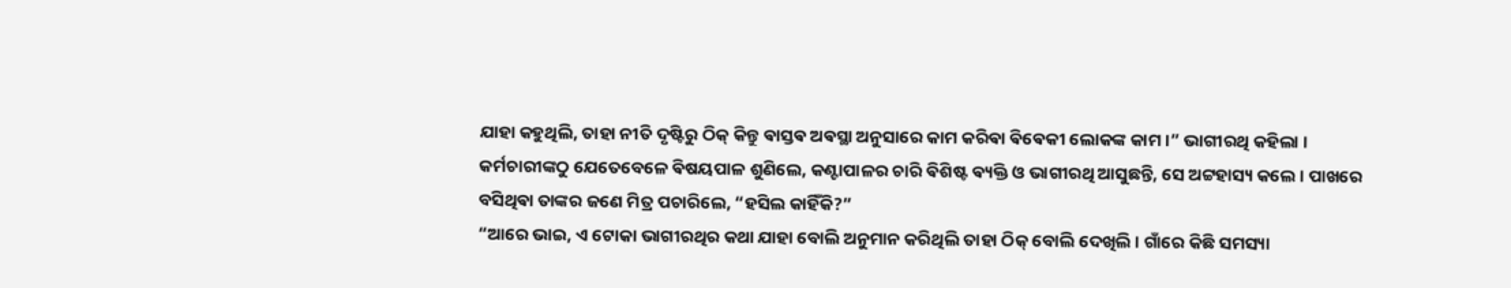ଯାହା କହୁଥିଲି, ତାହା ନୀତି ଦୃଷ୍ଟିରୁ ଠିକ୍ କିନ୍ତୁ ଵାସ୍ତଵ ଅଵସ୍ଥା ଅନୁସାରେ କାମ କରିଵା ଵିଵେକୀ ଲୋକଙ୍କ କାମ ।” ଭାଗୀରଥି କହିଲା ।
କର୍ମଚାରୀଙ୍କଠୁ ଯେତେବେଳେ ଵିଷୟପାଳ ଶୁଣିଲେ, କଣ୍ଟାପାଳର ଚାରି ଵିଶିଷ୍ଟ ଵ୍ୟକ୍ତି ଓ ଭାଗୀରଥି ଆସୁଛନ୍ତି, ସେ ଅଟ୍ଟହାସ୍ୟ କଲେ । ପାଖରେ ବସିଥିଵା ତାଙ୍କର ଜଣେ ମିତ୍ର ପଚାରିଲେ, “ହସିଲ କାହିଁକି?”
“ଆରେ ଭାଇ, ଏ ଟୋକା ଭାଗୀରଥିର କଥା ଯାହା ବୋଲି ଅନୁମାନ କରିଥିଲି ତାହା ଠିକ୍ ବୋଲି ଦେଖିଲି । ଗାଁରେ କିଛି ସମସ୍ୟା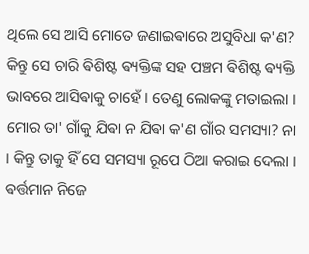ଥିଲେ ସେ ଆସି ମୋତେ ଜଣାଇଵାରେ ଅସୁବିଧା କ'ଣ? କିନ୍ତୁ ସେ ଚାରି ଵିଶିଷ୍ଟ ଵ୍ୟକ୍ତିଙ୍କ ସହ ପଞ୍ଚମ ଵିଶିଷ୍ଟ ଵ୍ୟକ୍ତି ଭାବରେ ଆସିଵାକୁ ଚାହେଁ । ତେଣୁ ଲୋକଙ୍କୁ ମତାଇଲା । ମୋର ତା' ଗାଁକୁ ଯିଵା ନ ଯିଵା କ'ଣ ଗାଁର ସମସ୍ୟା? ନା । କିନ୍ତୁ ତାକୁ ହିଁ ସେ ସମସ୍ୟା ରୂପେ ଠିଆ କରାଇ ଦେଲା । ଵର୍ତ୍ତମାନ ନିଜେ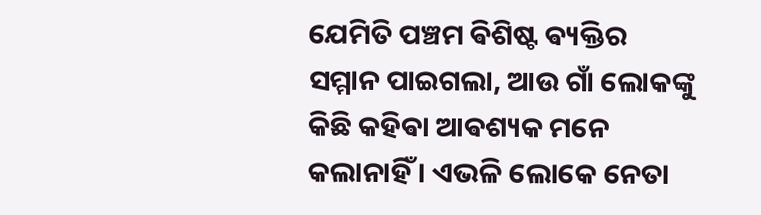ଯେମିତି ପଞ୍ଚମ ଵିଶିଷ୍ଟ ଵ୍ୟକ୍ତିର ସମ୍ମାନ ପାଇଗଲା, ଆଉ ଗାଁ ଲୋକଙ୍କୁ କିଛି କହିଵା ଆଵଶ୍ୟକ ମନେ କଲାନାହିଁ । ଏଭଳି ଲୋକେ ନେତା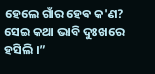ହେଲେ ଗାଁର ହେଵ କ'ଣ? ସେଇ କଥା ଭାବି ଦୁଃଖରେ ହସିଲି ।”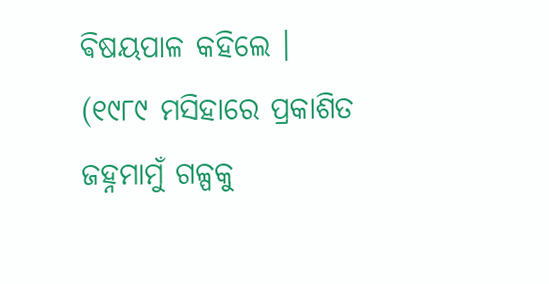ଵିଷୟପାଳ କହିଲେ ।
(୧୯୮୯ ମସିହାରେ ପ୍ରକାଶିତ ଜହ୍ନମାମୁଁ ଗଳ୍ପକୁ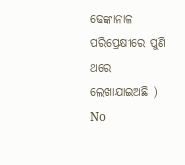ଢେଙ୍କାନାଳ ପରିପ୍ରେକ୍ଷୀରେ ପୁଣି ଥରେ ଲେଖାଯାଇଅଛି )
No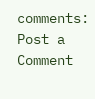comments:
Post a Comment